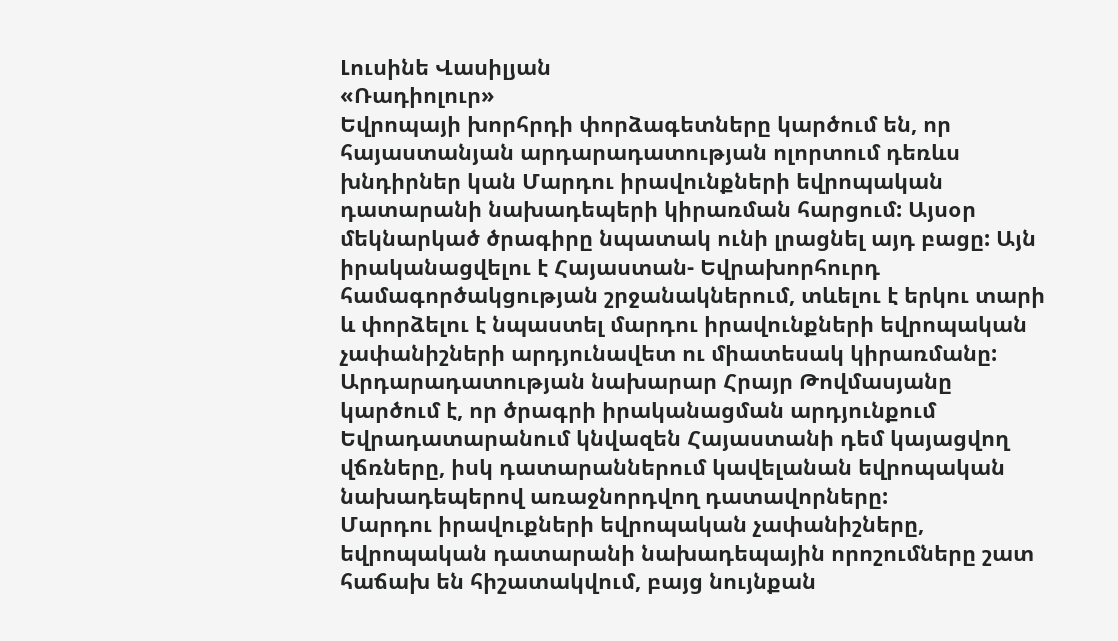Լուսինե Վասիլյան
«Ռադիոլուր»
Եվրոպայի խորհրդի փորձագետները կարծում են, որ հայաստանյան արդարադատության ոլորտում դեռևս խնդիրներ կան Մարդու իրավունքների եվրոպական դատարանի նախադեպերի կիրառման հարցում: Այսօր մեկնարկած ծրագիրը նպատակ ունի լրացնել այդ բացը: Այն իրականացվելու է Հայաստան- Եվրախորհուրդ համագործակցության շրջանակներում, տևելու է երկու տարի և փորձելու է նպաստել մարդու իրավունքների եվրոպական չափանիշների արդյունավետ ու միատեսակ կիրառմանը: Արդարադատության նախարար Հրայր Թովմասյանը կարծում է, որ ծրագրի իրականացման արդյունքում Եվրադատարանում կնվազեն Հայաստանի դեմ կայացվող վճռները, իսկ դատարաններում կավելանան եվրոպական նախադեպերով առաջնորդվող դատավորները:
Մարդու իրավուքների եվրոպական չափանիշները, եվրոպական դատարանի նախադեպային որոշումները շատ հաճախ են հիշատակվում, բայց նույնքան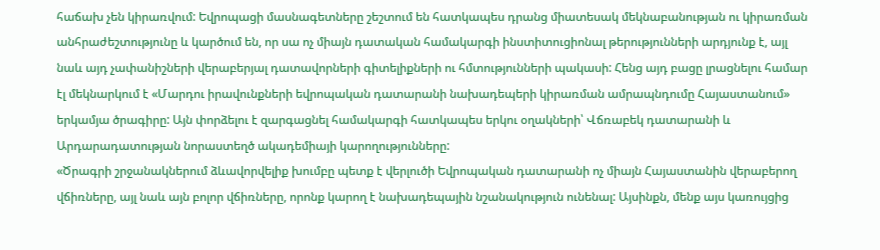հաճախ չեն կիրառվում: Եվրոպացի մասնագետները շեշտում են հատկապես դրանց միատեսակ մեկնաբանության ու կիրառման անհրաժեշտությունը և կարծում են, որ սա ոչ միայն դատական համակարգի ինստիտուցիոնալ թերությունների արդյունք է, այլ նաև այդ չափանիշների վերաբերյալ դատավորների գիտելիքների ու հմտությունների պակասի: Հենց այդ բացը լրացնելու համար էլ մեկնարկում է «Մարդու իրավունքների եվրոպական դատարանի նախադեպերի կիրառման ամրապնդումը Հայաստանում» երկամյա ծրագիրը: Այն փորձելու է զարգացնել համակարգի հատկապես երկու օղակների՝ Վճռաբեկ դատարանի և Արդարադատության նորաստեղծ ակադեմիայի կարողությունները:
«Ծրագրի շրջանակներում ձևավորվելիք խումբը պետք է վերլուծի Եվրոպական դատարանի ոչ միայն Հայաստանին վերաբերող վճիռները, այլ նաև այն բոլոր վճիռները, որոնք կարող է նախադեպային նշանակություն ունենալ: Այսինքն, մենք այս կառույցից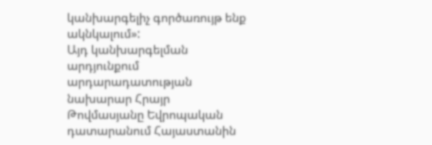կանխարգելիչ գործառույթ ենք ակնկալում»:
Այդ կանխարգելման արդյունքում արդարադատության նախարար Հրայր Թովմասյանը Եվրոպական դատարանում Հայաստանին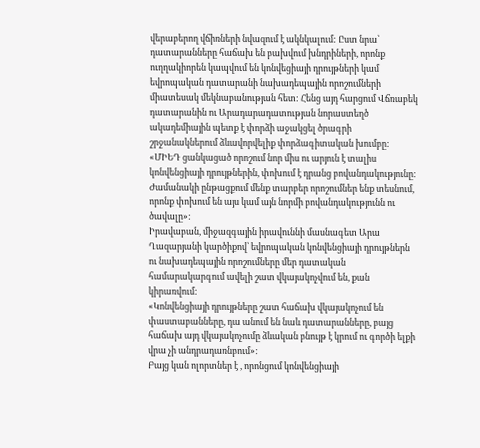վերաբերող վճիռների նվազում է ակնկալում: Ըստ նրա՝ դատարանները հաճախ են բախվում խնդրիների, որոնք ուղղակիորեն կապվում են կոնվեցիայի դրույթների կամ եվրոպական դատարանի նախադեպային որոշումների միատեսակ մեկնաբանության հետ: Հենց այդ հարցում Վճռաբեկ դատարանին ու Արադարադատության նորաստեղծ ակադեմիային պետք է փորձի աջակցել ծրագրի շրջանակներում ձևավորվելիք փորձագիտական խումբը:
«ՄԻԵԴ ցանկացած որոշում նոր միս ու արյուն է տալիս կոնվենցիայի դրույթներին, փոխում է դրանց բովանդակությունը: Ժամանակի ընթացքում մենք տարբեր որոշումներ ենք տեսնում, որոնք փոխում են այս կամ այն նորմի բովանդակությունն ու ծավալը»:
Իրավաբան, միջազգային իրավուննի մասնագետ Արա Ղազարյանի կարծիքով՝ եվրոպական կոնվենցիայի դրույթներն ու նախադեպային որոշումները մեր դատական համարակարգում ավելի շատ վկայակոչվում են, քան կիրառվում:
«Կոնվենցիայի դրույթները շատ հաճախ վկայակոչում են փաստաբանները, դա անում են նաև դատարանները, բայց հաճախ այդ վկայակոչումը ձևական բնույթ է կրում ու գործի ելքի վրա չի անդրադառնբում»:
Բայց կան ոլորտներ է , որոնցում կոնվենցիայի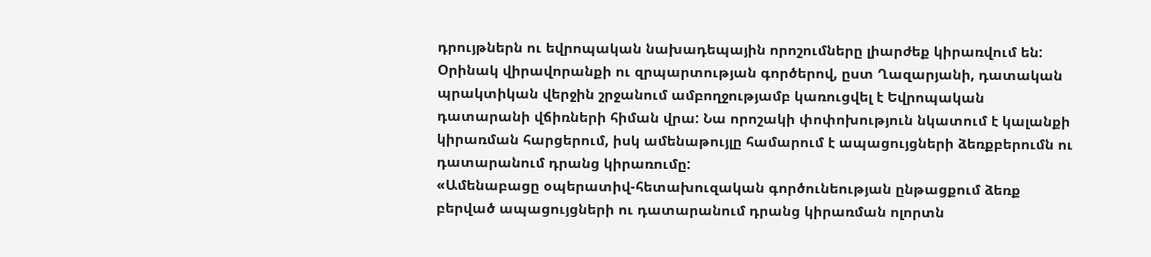դրույթներն ու եվրոպական նախադեպային որոշումները լիարժեք կիրառվում են: Օրինակ վիրավորանքի ու զրպարտության գործերով, ըստ Ղազարյանի, դատական պրակտիկան վերջին շրջանում ամբողջությամբ կառուցվել է Եվրոպական դատարանի վճիռների հիման վրա: Նա որոշակի փոփոխություն նկատում է կալանքի կիրառման հարցերում, իսկ ամենաթույլը համարում է ապացույցների ձեռքբերումն ու դատարանում դրանց կիրառումը:
«Ամենաբացը օպերատիվ-հետախուզական գործունեության ընթացքում ձեռք բերված ապացույցների ու դատարանում դրանց կիրառման ոլորտն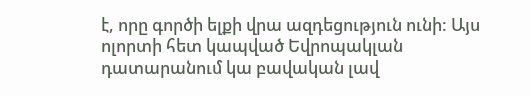է, որը գործի ելքի վրա ազդեցություն ունի: Այս ոլորտի հետ կապված Եվրոպակլան դատարանում կա բավական լավ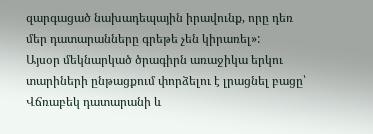զարգացած նախադեպային իրավունք, որը դեռ մեր դատարանները գրեթե չեն կիրառել»:
Այսօր մեկնարկած ծրագիրն առաջիկա երկու տարիների ընթացքում փորձելու է լրացնել բացը՝ Վճռաբեկ դատարանի և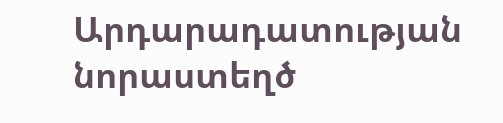Արդարադատության նորաստեղծ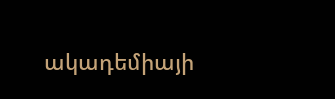ակադեմիայի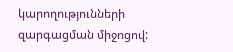կարողությունների զարգացման միջոցով: